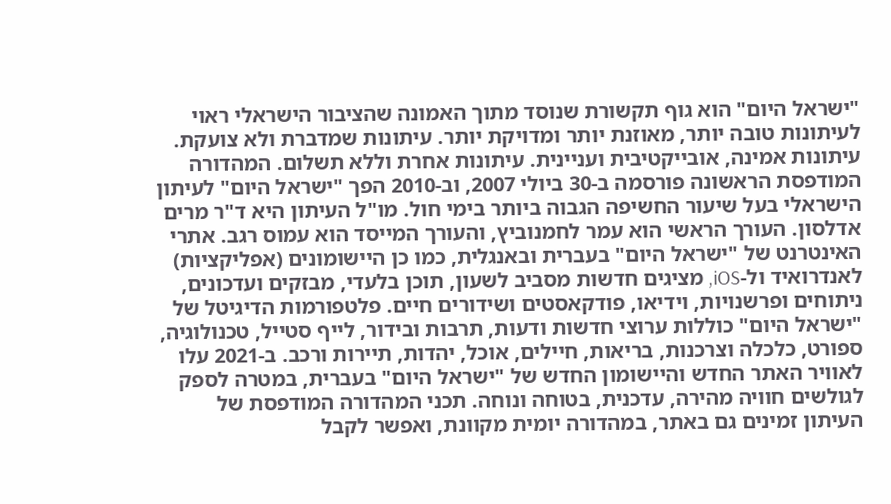"ישראל היום" הוא גוף תקשורת שנוסד מתוך האמונה שהציבור הישראלי ראוי לעיתונות טובה יותר, מאוזנת יותר ומדויקת יותר. עיתונות שמדברת ולא צועקת. עיתונות אמינה, אובייקטיבית ועניינית. עיתונות אחרת וללא תשלום. המהדורה המודפסת הראשונה פורסמה ב-30 ביולי 2007, וב-2010 הפך "ישראל היום" לעיתון הישראלי בעל שיעור החשיפה הגבוה ביותר בימי חול. מו"ל העיתון היא ד"ר מרים אדלסון. העורך הראשי הוא עמר לחמנוביץ, והעורך המייסד הוא עמוס רגב. אתרי האינטרנט של "ישראל היום" בעברית ובאנגלית, כמו כן היישומונים (אפליקציות) לאנדרואיד ול-iOS, מציגים חדשות מסביב לשעון, תוכן בלעדי, מבזקים ועדכונים, ניתוחים ופרשנויות, וידיאו, פודקאסטים ושידורים חיים. פלטפורמות הדיגיטל של "ישראל היום" כוללות ערוצי חדשות ודעות, תרבות ובידור, לייף סטייל, טכנולוגיה, ספורט, כלכלה וצרכנות, בריאות, חיילים, אוכל, יהדות, תיירות ורכב. ב-2021 עלו לאוויר האתר החדש והיישומון החדש של "ישראל היום" בעברית, במטרה לספק לגולשים חוויה מהירה, עדכנית, בטוחה ונוחה. תכני המהדורה המודפסת של העיתון זמינים גם באתר, במהדורה יומית מקוונת, ואפשר לקבל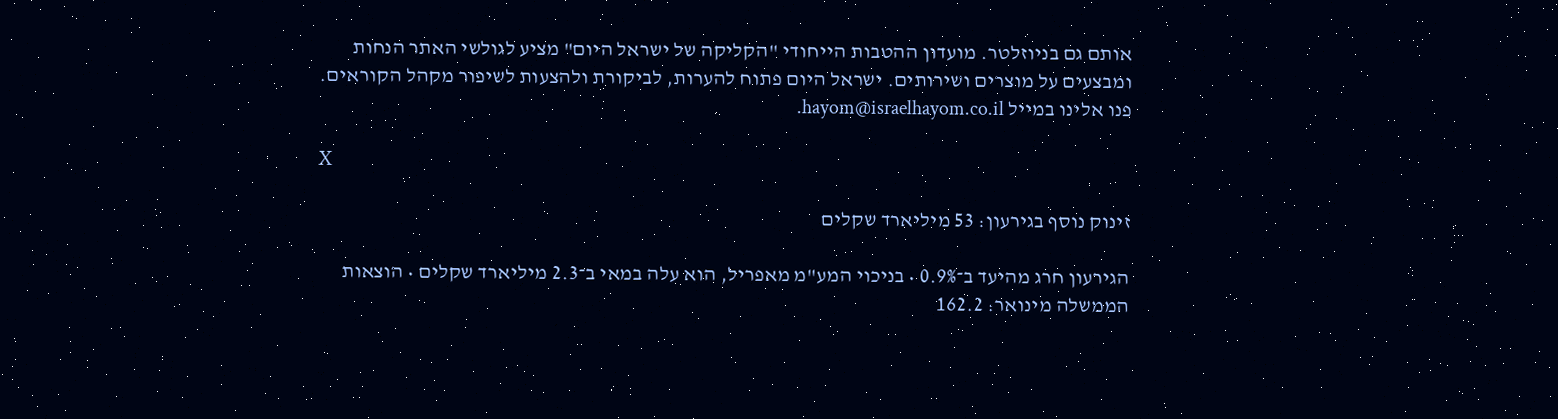אותם גם בניוזלטר. מועדון ההטבות הייחודי "הקליקה של ישראל היום" מציע לגולשי האתר הנחות ומבצעים על מוצרים ושירותים. ישראל היום פתוח להערות, לביקורת ולהצעות לשיפור מקהל הקוראים. פנו אלינו במייל hayom@israelhayom.co.il.

X

זינוק נוסף בגירעון: 53 מיליארד שקלים

הגירעון חרג מהיעד ב־0.9% • בניכוי המע"מ מאפריל, הוא עלה במאי ב־2.3 מיליארד שקלים • הוצאות הממשלה מינואר: 162.2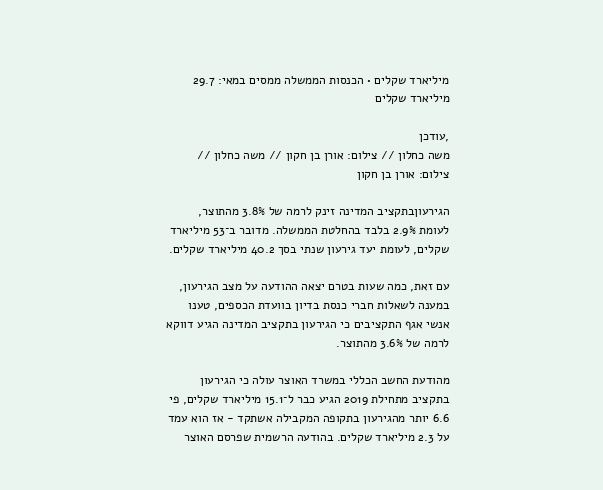מיליארד שקלים • הכנסות הממשלה ממסים במאי: 29.7 מיליארד שקלים

,עודכן
משה כחלון // צילום: אורן בן חקון // משה כחלון // צילום: אורן בן חקון

הגירעוןבתקציב המדינה זינק לרמה של 3.8% מהתוצר, לעומת 2.9% בלבד בהחלטת הממשלה. מדובר ב־53 מיליארד שקלים, לעומת יעד גירעון שנתי בסך 40.2 מיליארד שקלים.

עם זאת, כמה שעות בטרם יצאה ההודעה על מצב הגירעון, במענה לשאלות חברי כנסת בדיון בוועדת הכספים, טענו אנשי אגף התקציבים כי הגירעון בתקציב המדינה הגיע דווקא לרמה של 3.6% מהתוצר.

מהודעת החשב הכללי במשרד האוצר עולה כי הגירעון בתקציב מתחילת 2019 הגיע כבר ל־15.1 מיליארד שקלים, פי 6.6 יותר מהגירעון בתקופה המקבילה אשתקד - אז הוא עמד על 2.3 מיליארד שקלים. בהודעה הרשמית שפרסם האוצר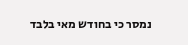נמסר כי בחודש מאי בלבד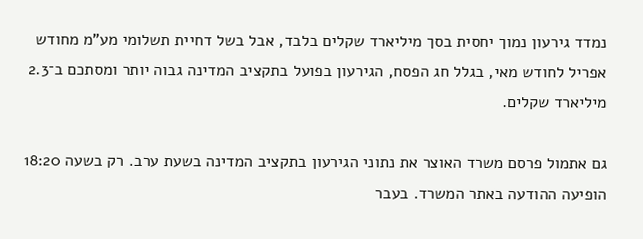נמדד גירעון נמוך יחסית בסך מיליארד שקלים בלבד, אבל בשל דחיית תשלומי מע"מ מחודש אפריל לחודש מאי, בגלל חג הפסח, הגירעון בפועל בתקציב המדינה גבוה יותר ומסתכם ב־2.3 מיליארד שקלים.

גם אתמול פרסם משרד האוצר את נתוני הגירעון בתקציב המדינה בשעת ערב. רק בשעה 18:20 הופיעה ההודעה באתר המשרד. בעבר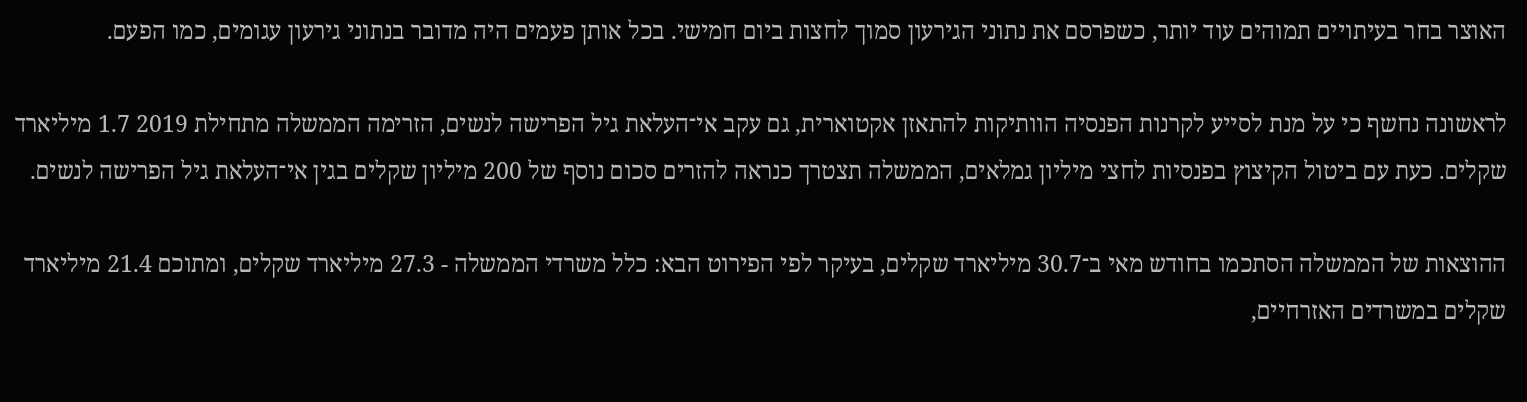האוצר בחר בעיתויים תמוהים עוד יותר, כשפרסם את נתוני הגירעון סמוך לחצות ביום חמישי. בכל אותן פעמים היה מדובר בנתוני גירעון עגומים, כמו הפעם.

לראשונה נחשף כי על מנת לסייע לקרנות הפנסיה הוותיקות להתאזן אקטוארית, גם עקב אי־העלאת גיל הפרישה לנשים, הזרימה הממשלה מתחילת 2019 1.7 מיליארד שקלים. כעת עם ביטול הקיצוץ בפנסיות לחצי מיליון גמלאים, הממשלה תצטרך כנראה להזרים סכום נוסף של 200 מיליון שקלים בגין אי־העלאת גיל הפרישה לנשים.

ההוצאות של הממשלה הסתכמו בחודש מאי ב־30.7 מיליארד שקלים, בעיקר לפי הפירוט הבא: כלל משרדי הממשלה - 27.3 מיליארד שקלים, ומתוכם 21.4 מיליארד שקלים במשרדים האזרחיים,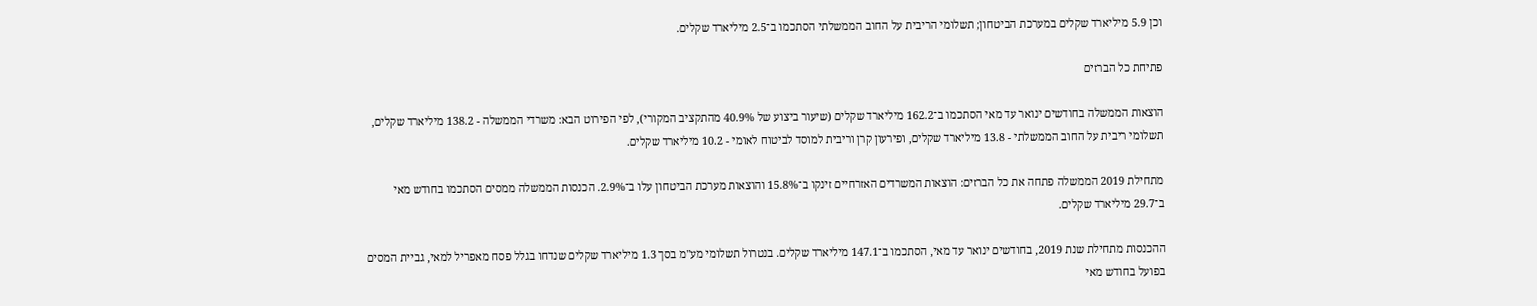וכן 5.9 מיליארד שקלים במערכת הביטחון; תשלומי הריבית על החוב הממשלתי הסתכמו ב־2.5 מיליארד שקלים.

פתיחת כל הברזים

הוצאות הממשלה בחודשים ינואר עד מאי הסתכמו ב־162.2 מיליארד שקלים (שיעור ביצוע של 40.9% מהתקציב המקורי), לפי הפירוט הבא: משרדי הממשלה - 138.2 מיליארד שקלים, תשלומי ריבית על החוב הממשלתי - 13.8 מיליארד שקלים, ופירעון קרן וריבית למוסד לביטוח לאומי - 10.2 מיליארד שקלים.

מתחילת 2019 הממשלה פתחה את כל הברזים: הוצאות המשרדים האזרחיים זינקו ב־15.8% והוצאות מערכת הביטחון עלו ב־2.9%. הכנסות הממשלה ממסים הסתכמו בחודש מאי ב־29.7 מיליארד שקלים.

ההכנסות מתחילת שנת 2019, בחודשים ינואר עד מאי, הסתכמו ב־147.1 מיליארד שקלים. בנטרול תשלומי מע"מ בסך 1.3 מיליארד שקלים שנדחו בגלל פסח מאפריל למאי, גביית המסים בפועל בחודש מאי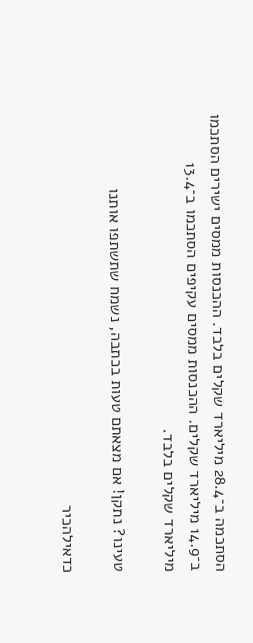הסתכמה ב־28.4 מיליארד שקלים בלבד. ההכנסות ממסים ישירים הסתכמו ב־14.9 מיליארד שקלים. ההכנסות ממסים עקיפים הסתכמו ב־13.4 מיליארד שקלים בלבד.

טעינו? נתקן! אם מצאתם טעות בכתבה, נשמח שתשתפו אותנו

כדאילהכיר